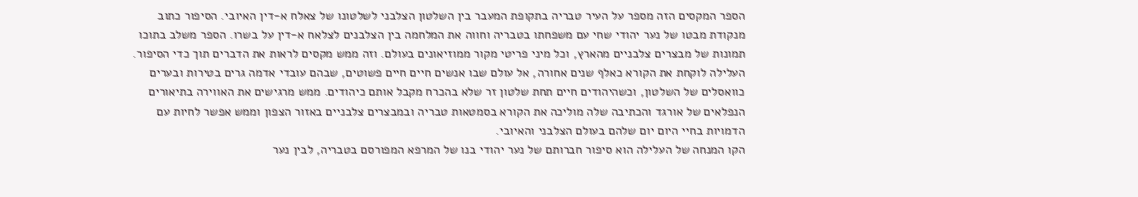הספר המקסים הזה מספר על העיר טבריה בתקופת המעבר בין השלטון הצלבני לשלטונו של צאלח א-דין האיובי. הסיפור כתוב מנקודת מבטו של נער יהודי שחי עם משפחתו בטבריה וחווה את המלחמה בין הצלבנים לצלאח א-דין על בשרו. הספר משלב בתוכו תמונות של מבצרים צלבניים מהארץ, וכל מיני פריטי מקור ממוזיאונים בעולם. וזה ממש מקסים לראות את הדברים תוך כדי הסיפור.
העלילה לוקחת את הקורא כאלף שנים אחורה, אל עולם שבו אנשים חיים חיים פשוטים, שבהם עובדי אדמה גרים בטירות ובערים כוואסלים של השלטון, וכשהיהודים חיים תחת שלטון זר שלא בהכרח מקבל אותם כיהודים. ממש מרגישים את האווירה בתיאורים הנפלאים של אורגד והכתיבה שלה מוליכה את הקורא בסמטאות טבריה ובמבצרים צלבניים באזור הצפון וממש אפשר לחיות עם הדמויות בחיי היום יום שלהם בעולם הצלבני והאיובי.
הקו המנחה של העלילה הוא סיפור חברותם של נער יהודי בנו של המרפא המפורסם בטבריה, לבין נער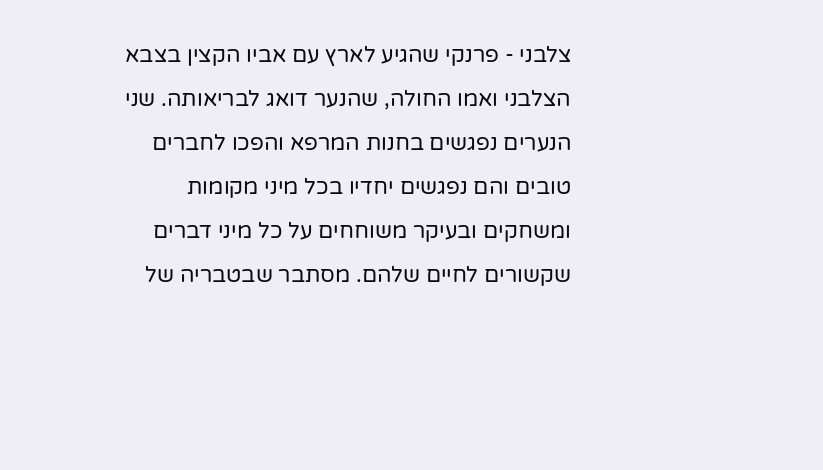צלבני - פרנקי שהגיע לארץ עם אביו הקצין בצבא הצלבני ואמו החולה, שהנער דואג לבריאותה. שני הנערים נפגשים בחנות המרפא והפכו לחברים טובים והם נפגשים יחדיו בכל מיני מקומות ומשחקים ובעיקר משוחחים על כל מיני דברים שקשורים לחיים שלהם. מסתבר שבטבריה של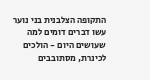התקופה הצלבנית בני נוער עשו דברים דומים למה שעושים היום - הולכים לכינרת, מסתובבים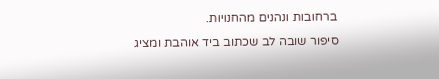ברחובות ונהנים מהחנויות.
סיפור שובה לב שכתוב ביד אוהבת ומציג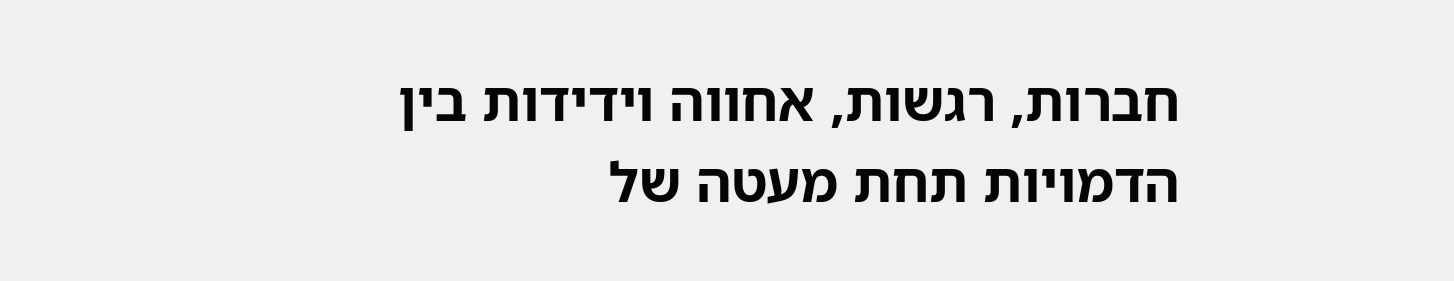חברות, רגשות, אחווה וידידות בין הדמויות תחת מעטה של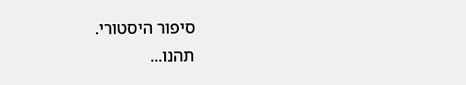סיפור היסטורי.
תהנו...